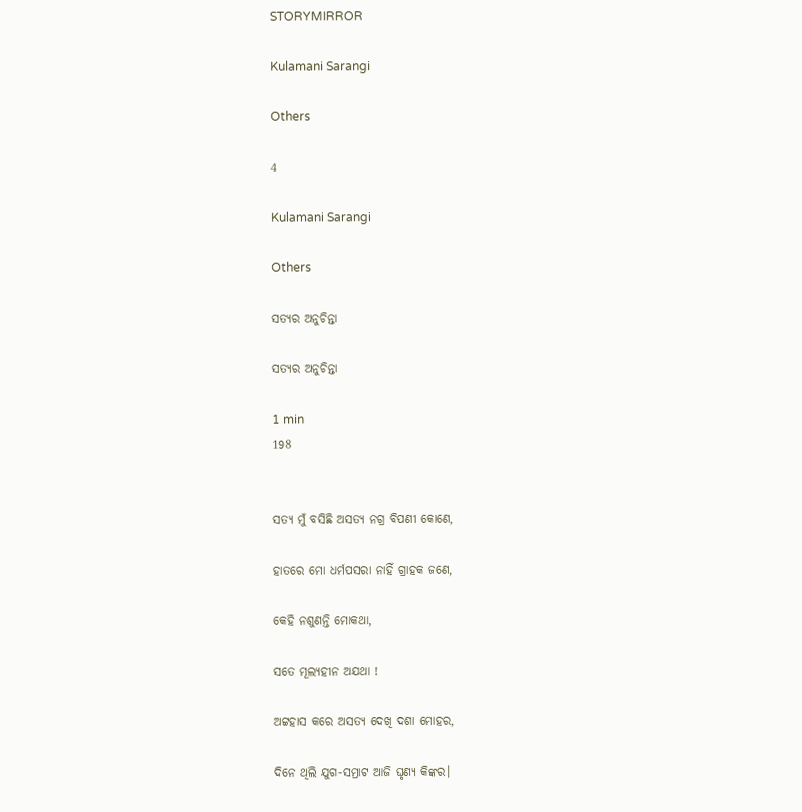STORYMIRROR

Kulamani Sarangi

Others

4

Kulamani Sarangi

Others

ସତ୍ୟର ଅନୁଚିନ୍ତା

ସତ୍ୟର ଅନୁଚିନ୍ତା

1 min
198


ସତ୍ୟ ମୁଁ ବସିଛି ଅସତ୍ୟ ନଗ୍ର ବିପଣୀ କୋଣେ,

ହାତରେ ମୋ ଧର୍ମପସରା ନାହିଁ ଗ୍ରାହକ ଜଣେ,

କେହି ନଶୁଣନ୍ତି ମୋକଥା,

ସତେ ମୂଲ୍ୟହୀନ ଅଯଥା !

ଅଟ୍ଟହାସ କରେ ଅସତ୍ୟ ଦେଖି ଦଶା ମୋହର,

ଦିନେ ଥିଲି ଯୁଗ-ସମ୍ରାଟ ଆଜି ଘୃଣ୍ୟ କିଙ୍କର।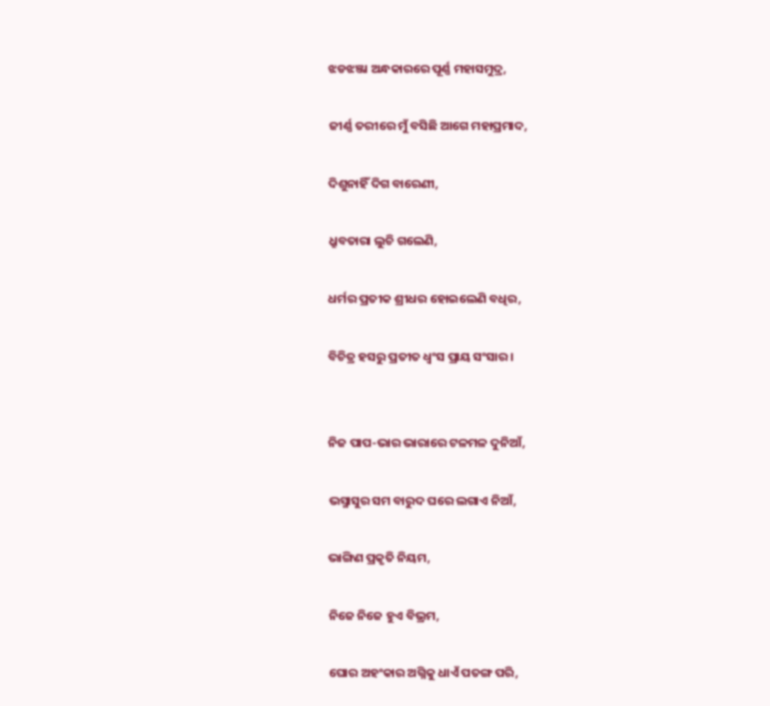ଝଡଝଞ୍ଜା ଅନ୍ଧକାରରେ ପୂର୍ଣ୍ଣ ମହାସମୁଦ୍ର,

ଜୀର୍ଣ୍ଣ ତରୀରେ ମୁଁ ବସିଛି ଆଗେ ମହାପ୍ରମାଦ,

ଦିଶୁନାହିଁ ଦିଗ ବାରେଣୀ,

ଧ୍ରୁବତାରା ଲୁଚି ଗଲେଣି,

ଧର୍ମର ପ୍ରତୀକ ଶ୍ରୀଧର ହୋଇଲେଣି ବଧିର,

ବିଚିତ୍ର ହସରୁ ପ୍ରତୀତ ଧ୍ୱଂସ ପ୍ରାୟ ସଂସାର।


ନିଜ ପାପ-ଭାର ଭାରାରେ ଟଳମଳ ଦୁନିଆଁ,

ଭସ୍ମାସୁର ସମ ବାରୁଦ ଘରେ ଲଗାଏ ନିଆଁ,

ଭାଙ୍ଗିଣ ପ୍ରକୃତି ନିୟମ,

ନିଜେ ନିଜେ ହୁଏ ବିଭ୍ରମ,

ଘୋର ଅହଂକାର ଅଗ୍ନିକୁ ଧାଏଁ ପତଙ୍ଗ ପରି,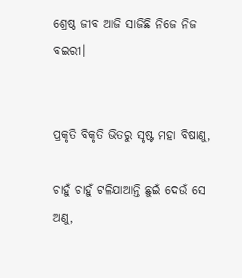ଶ୍ରେଷ୍ଠ ଜୀବ ଆଜି ସାଜିଛି ନିଜେ ନିଜ ବଇରୀ।


ପ୍ରକୃତି ବିକୃତି ଭିତରୁ ସୃଷ୍ଟ ମହା ବିଷାଣୁ,

ଚାହୁଁ ଚାହୁଁ ଟଳିଯାଆନ୍ତି ଛୁଇଁ ଦେଉଁ ସେ ଅଣୁ,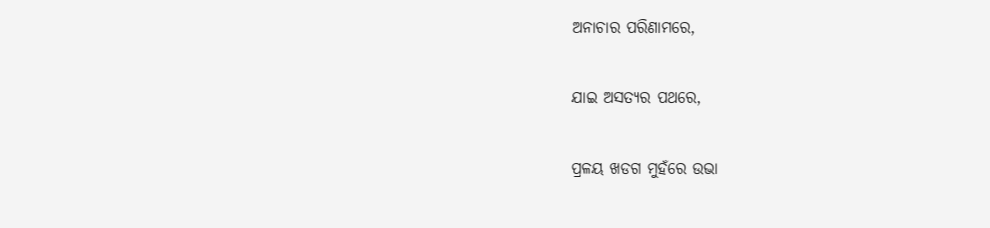ଅନାଚାର ପରିଣାମରେ,

ଯାଇ ଅସତ୍ୟର ପଥରେ,

ପ୍ରଳୟ ଖଡଗ ମୁହଁରେ ଉଭା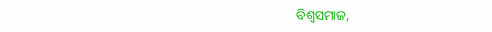ବିଶ୍ୱସମାଜ,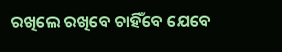ରଖିଲେ ରଖିବେ ଚାହିଁବେ ଯେବେ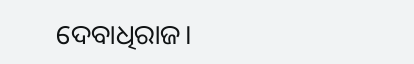ଦେବାଧିରାଜ।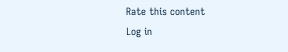Rate this content
Log in